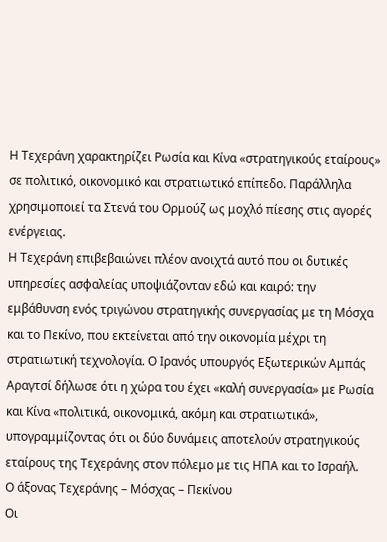Η Τεχεράνη χαρακτηρίζει Ρωσία και Κίνα «στρατηγικούς εταίρους» σε πολιτικό, οικονομικό και στρατιωτικό επίπεδο. Παράλληλα χρησιμοποιεί τα Στενά του Ορμούζ ως μοχλό πίεσης στις αγορές ενέργειας.
Η Τεχεράνη επιβεβαιώνει πλέον ανοιχτά αυτό που οι δυτικές υπηρεσίες ασφαλείας υποψιάζονταν εδώ και καιρό: την εμβάθυνση ενός τριγώνου στρατηγικής συνεργασίας με τη Μόσχα και το Πεκίνο, που εκτείνεται από την οικονομία μέχρι τη στρατιωτική τεχνολογία. Ο Ιρανός υπουργός Εξωτερικών Αμπάς Αραγτσί δήλωσε ότι η χώρα του έχει «καλή συνεργασία» με Ρωσία και Κίνα «πολιτικά, οικονομικά, ακόμη και στρατιωτικά», υπογραμμίζοντας ότι οι δύο δυνάμεις αποτελούν στρατηγικούς εταίρους της Τεχεράνης στον πόλεμο με τις ΗΠΑ και το Ισραήλ.
Ο άξονας Τεχεράνης – Μόσχας – Πεκίνου
Οι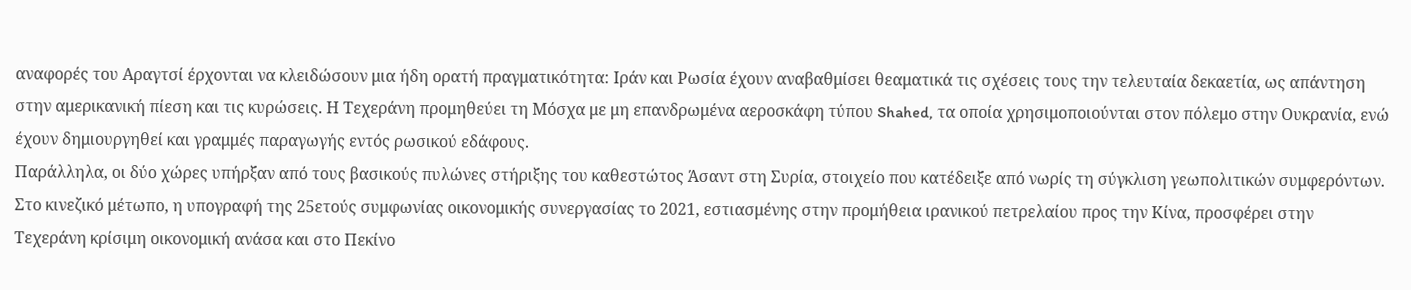αναφορές του Αραγτσί έρχονται να κλειδώσουν μια ήδη ορατή πραγματικότητα: Ιράν και Ρωσία έχουν αναβαθμίσει θεαματικά τις σχέσεις τους την τελευταία δεκαετία, ως απάντηση στην αμερικανική πίεση και τις κυρώσεις. Η Τεχεράνη προμηθεύει τη Μόσχα με μη επανδρωμένα αεροσκάφη τύπου Shahed, τα οποία χρησιμοποιούνται στον πόλεμο στην Ουκρανία, ενώ έχουν δημιουργηθεί και γραμμές παραγωγής εντός ρωσικού εδάφους.
Παράλληλα, οι δύο χώρες υπήρξαν από τους βασικούς πυλώνες στήριξης του καθεστώτος Άσαντ στη Συρία, στοιχείο που κατέδειξε από νωρίς τη σύγκλιση γεωπολιτικών συμφερόντων. Στο κινεζικό μέτωπο, η υπογραφή της 25ετούς συμφωνίας οικονομικής συνεργασίας το 2021, εστιασμένης στην προμήθεια ιρανικού πετρελαίου προς την Κίνα, προσφέρει στην Τεχεράνη κρίσιμη οικονομική ανάσα και στο Πεκίνο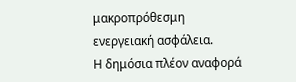μακροπρόθεσμη ενεργειακή ασφάλεια.
Η δημόσια πλέον αναφορά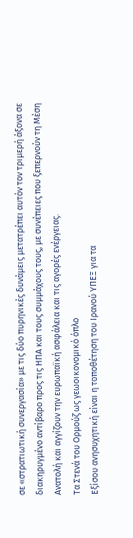σε «στρατιωτική συνεργασία» με τις δύο πυρηνικές δυνάμεις μετατρέπει αυτόν τον τριμερή άξονα σε διακηρυγμένο αντίβαρο προς τις ΗΠΑ και τους συμμάχους τους, με συνέπειες που ξεπερνούν τη Μέση Ανατολή και αγγίζουν την ευρωπαϊκή ασφάλεια και τις αγορές ενέργειας.
Τα Στενά του Ορμούζ ως γεωοικονομικό όπλο
Εξίσου ανησυχητική είναι η τοποθέτηση του Ιρανού ΥΠΕΞ για τα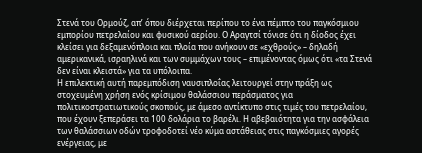Στενά του Ορμούζ, απ’ όπου διέρχεται περίπου το ένα πέμπτο του παγκόσμιου εμπορίου πετρελαίου και φυσικού αερίου. Ο Αραγτσί τόνισε ότι η δίοδος έχει κλείσει για δεξαμενόπλοια και πλοία που ανήκουν σε «εχθρούς» – δηλαδή αμερικανικά, ισραηλινά και των συμμάχων τους – επιμένοντας όμως ότι «τα Στενά δεν είναι κλειστά» για τα υπόλοιπα.
Η επιλεκτική αυτή παρεμπόδιση ναυσιπλοΐας λειτουργεί στην πράξη ως στοχευμένη χρήση ενός κρίσιμου θαλάσσιου περάσματος για πολιτικοστρατιωτικούς σκοπούς, με άμεσο αντίκτυπο στις τιμές του πετρελαίου, που έχουν ξεπεράσει τα 100 δολάρια το βαρέλι. Η αβεβαιότητα για την ασφάλεια των θαλάσσιων οδών τροφοδοτεί νέο κύμα αστάθειας στις παγκόσμιες αγορές ενέργειας, με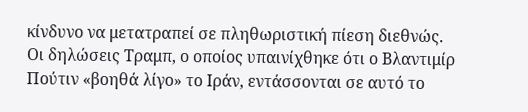κίνδυνο να μετατραπεί σε πληθωριστική πίεση διεθνώς.
Οι δηλώσεις Τραμπ, ο οποίος υπαινίχθηκε ότι ο Βλαντιμίρ Πούτιν «βοηθά λίγο» το Ιράν, εντάσσονται σε αυτό το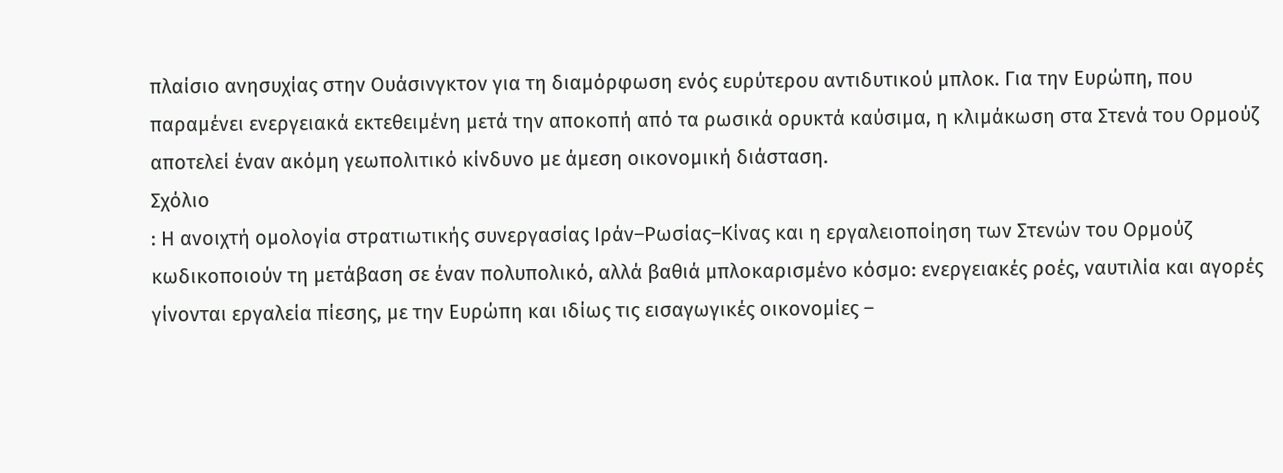πλαίσιο ανησυχίας στην Ουάσινγκτον για τη διαμόρφωση ενός ευρύτερου αντιδυτικού μπλοκ. Για την Ευρώπη, που παραμένει ενεργειακά εκτεθειμένη μετά την αποκοπή από τα ρωσικά ορυκτά καύσιμα, η κλιμάκωση στα Στενά του Ορμούζ αποτελεί έναν ακόμη γεωπολιτικό κίνδυνο με άμεση οικονομική διάσταση.
Σχόλιο
: Η ανοιχτή ομολογία στρατιωτικής συνεργασίας Ιράν–Ρωσίας–Κίνας και η εργαλειοποίηση των Στενών του Ορμούζ κωδικοποιούν τη μετάβαση σε έναν πολυπολικό, αλλά βαθιά μπλοκαρισμένο κόσμο: ενεργειακές ροές, ναυτιλία και αγορές γίνονται εργαλεία πίεσης, με την Ευρώπη και ιδίως τις εισαγωγικές οικονομίες –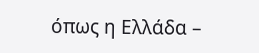όπως η Ελλάδα –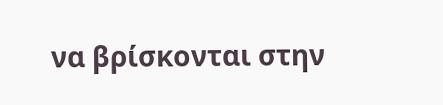να βρίσκονται στην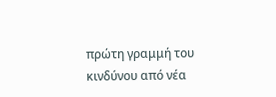πρώτη γραμμή του κινδύνου από νέα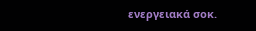ενεργειακά σοκ.